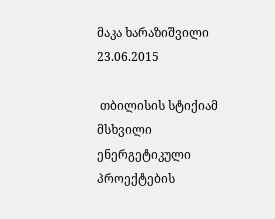მაკა ხარაზიშვილი
23.06.2015

 თბილისის სტიქიამ მსხვილი ენერგეტიკული პროექტების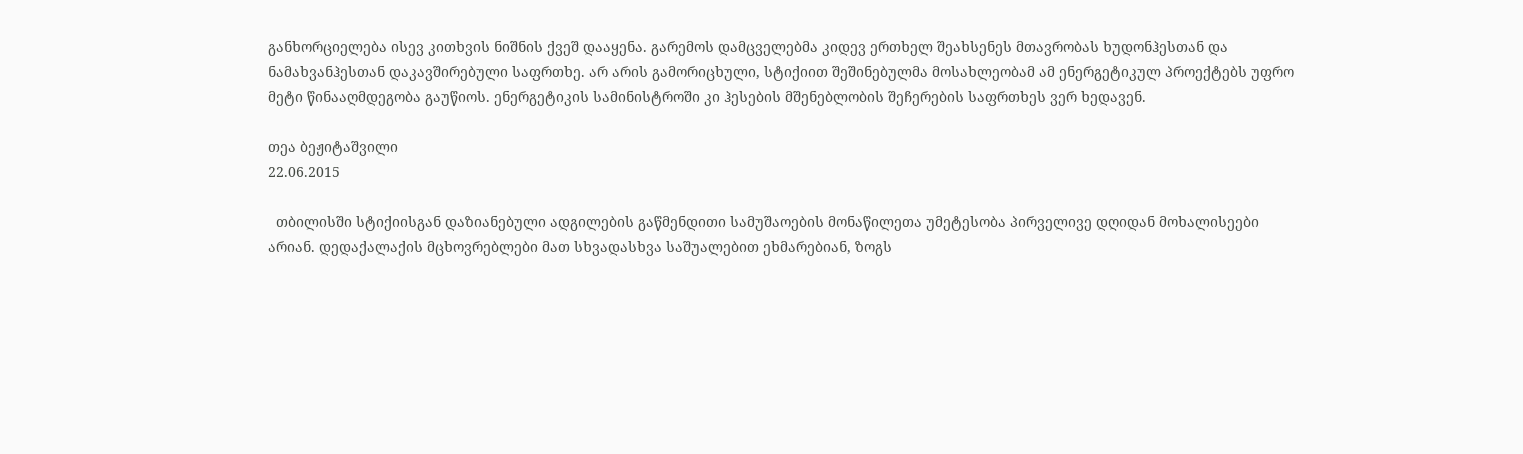განხორციელება ისევ კითხვის ნიშნის ქვეშ დააყენა. გარემოს დამცველებმა კიდევ ერთხელ შეახსენეს მთავრობას ხუდონჰესთან და ნამახვანჰესთან დაკავშირებული საფრთხე. არ არის გამორიცხული, სტიქიით შეშინებულმა მოსახლეობამ ამ ენერგეტიკულ პროექტებს უფრო მეტი წინააღმდეგობა გაუწიოს. ენერგეტიკის სამინისტროში კი ჰესების მშენებლობის შეჩერების საფრთხეს ვერ ხედავენ.

თეა ბეჟიტაშვილი
22.06.2015

  თბილისში სტიქიისგან დაზიანებული ადგილების გაწმენდითი სამუშაოების მონაწილეთა უმეტესობა პირველივე დღიდან მოხალისეები არიან. დედაქალაქის მცხოვრებლები მათ სხვადასხვა საშუალებით ეხმარებიან, ზოგს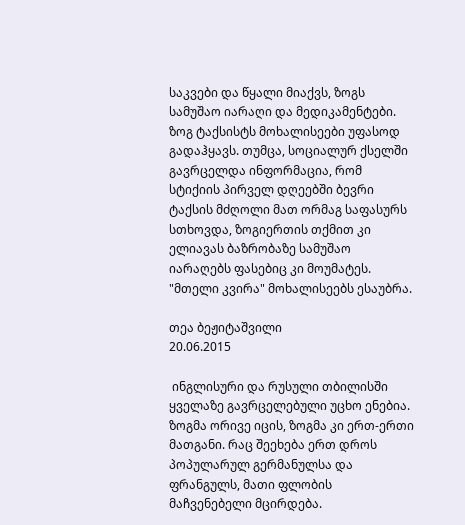საკვები და წყალი მიაქვს, ზოგს სამუშაო იარაღი და მედიკამენტები. ზოგ ტაქსისტს მოხალისეები უფასოდ გადაჰყავს. თუმცა, სოციალურ ქსელში გავრცელდა ინფორმაცია, რომ სტიქიის პირველ დღეებში ბევრი ტაქსის მძღოლი მათ ორმაგ საფასურს სთხოვდა, ზოგიერთის თქმით კი ელიავას ბაზრობაზე სამუშაო იარაღებს ფასებიც კი მოუმატეს. "მთელი კვირა" მოხალისეებს ესაუბრა.

თეა ბეჟიტაშვილი
20.06.2015

 ინგლისური და რუსული თბილისში ყველაზე გავრცელებული უცხო ენებია. ზოგმა ორივე იცის, ზოგმა კი ერთ-ერთი მათგანი. რაც შეეხება ერთ დროს პოპულარულ გერმანულსა და ფრანგულს, მათი ფლობის მაჩვენებელი მცირდება.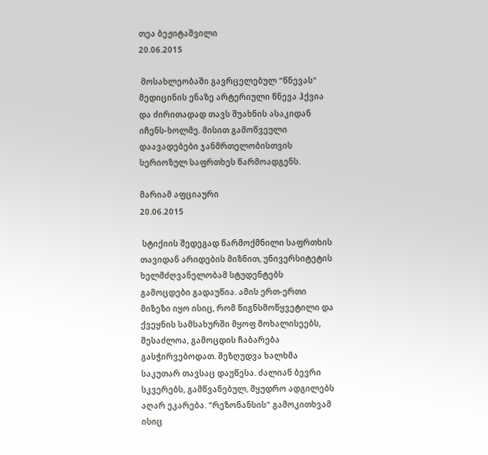თეა ბეჟიტაშვილი
20.06.2015

 მოსახლეობაში გავრცელებულ "წნევას" მედიცინის ენაზე არტერიული წნევა ჰქვია და ძირითადად თავს შუახნის ასაკიდან იჩენს-ხოლმე. მისით გამოწვეული დაავადებები ჯანმრთელობისთვის სერიოზულ საფრთხეს წარმოადგენს.

მარიამ აფციაური
20.06.2015

 სტიქიის შედეგად წარმოქმნილი საფრთხის თავიდან არიდების მიზნით, უნივერსიტეტის ხელმძღვანელობამ სტუდენტებს გამოცდები გადაუწია. ამის ერთ-ერთი მიზეზი იყო ისიც, რომ წიგნსმოწყვეტილი და ქვეყნის სამსახურში მყოფ მოხალისეებს, შესაძლოა, გამოცდის ჩაბარება გასჭირვებოდათ. შეზღუდვა ხალხმა საკუთარ თავსაც დაუწესა. ძალიან ბევრი სკვერებს, გამწვანებულ, მყუდრო ადგილებს აღარ ეკარება. "რეზონანსის" გამოკითხვამ ისიც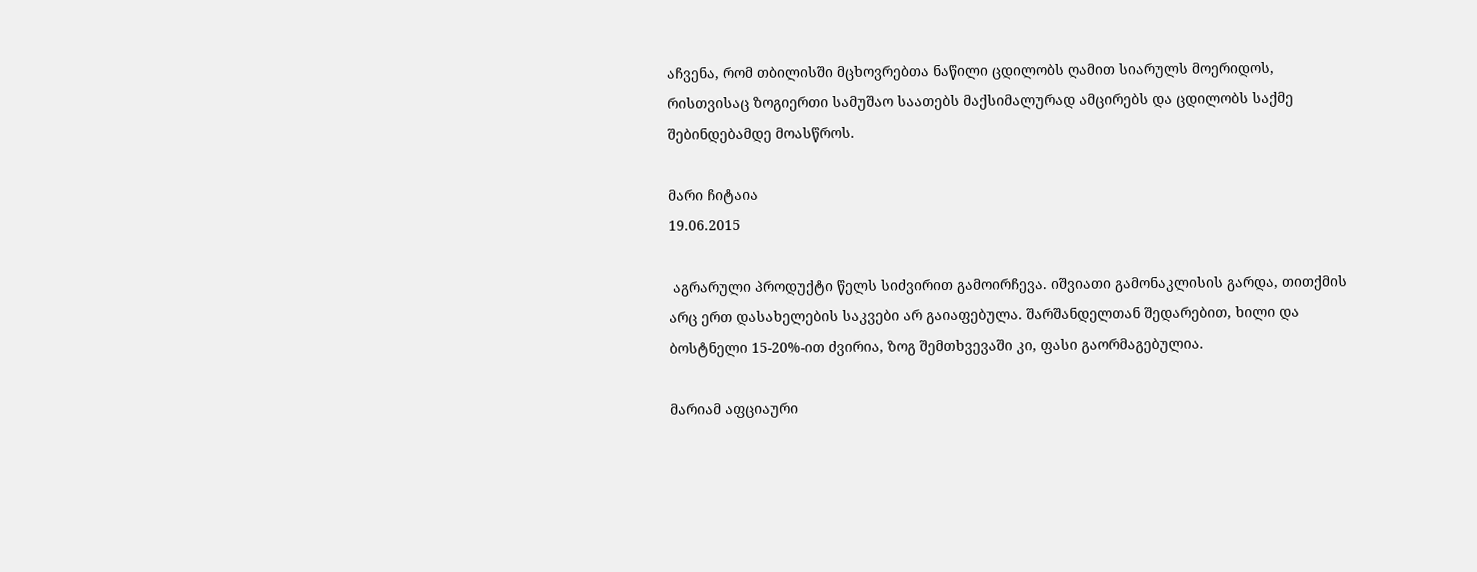აჩვენა, რომ თბილისში მცხოვრებთა ნაწილი ცდილობს ღამით სიარულს მოერიდოს, რისთვისაც ზოგიერთი სამუშაო საათებს მაქსიმალურად ამცირებს და ცდილობს საქმე შებინდებამდე მოასწროს.

მარი ჩიტაია
19.06.2015

 აგრარული პროდუქტი წელს სიძვირით გამოირჩევა. იშვიათი გამონაკლისის გარდა, თითქმის არც ერთ დასახელების საკვები არ გაიაფებულა. შარშანდელთან შედარებით, ხილი და ბოსტნელი 15-20%-ით ძვირია, ზოგ შემთხვევაში კი, ფასი გაორმაგებულია.

მარიამ აფციაური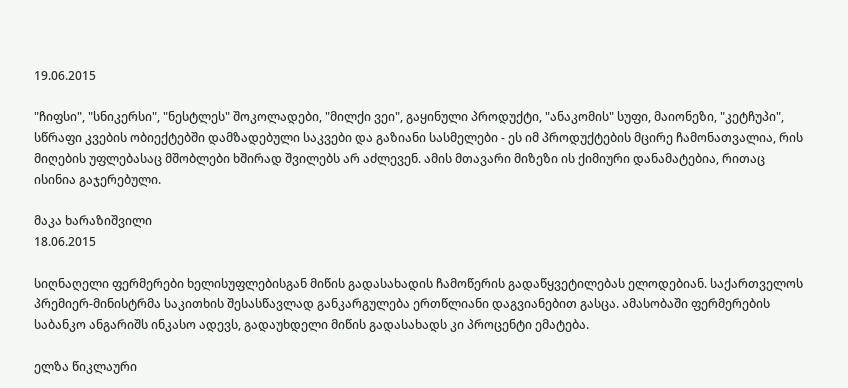19.06.2015

"ჩიფსი", "სნიკერსი", "ნესტლეს" შოკოლადები, "მილქი ვეი", გაყინული პროდუქტი, "ანაკომის" სუფი, მაიონეზი, "კეტჩუპი", სწრაფი კვების ობიექტებში დამზადებული საკვები და გაზიანი სასმელები - ეს იმ პროდუქტების მცირე ჩამონათვალია, რის მიღების უფლებასაც მშობლები ხშირად შვილებს არ აძლევენ. ამის მთავარი მიზეზი ის ქიმიური დანამატებია, რითაც ისინია გაჯერებული.

მაკა ხარაზიშვილი
18.06.2015

სიღნაღელი ფერმერები ხელისუფლებისგან მიწის გადასახადის ჩამოწერის გადაწყვეტილებას ელოდებიან. საქართველოს პრემიერ-მინისტრმა საკითხის შესასწავლად განკარგულება ერთწლიანი დაგვიანებით გასცა. ამასობაში ფერმერების საბანკო ანგარიშს ინკასო ადევს, გადაუხდელი მიწის გადასახადს კი პროცენტი ემატება.

ელზა წიკლაური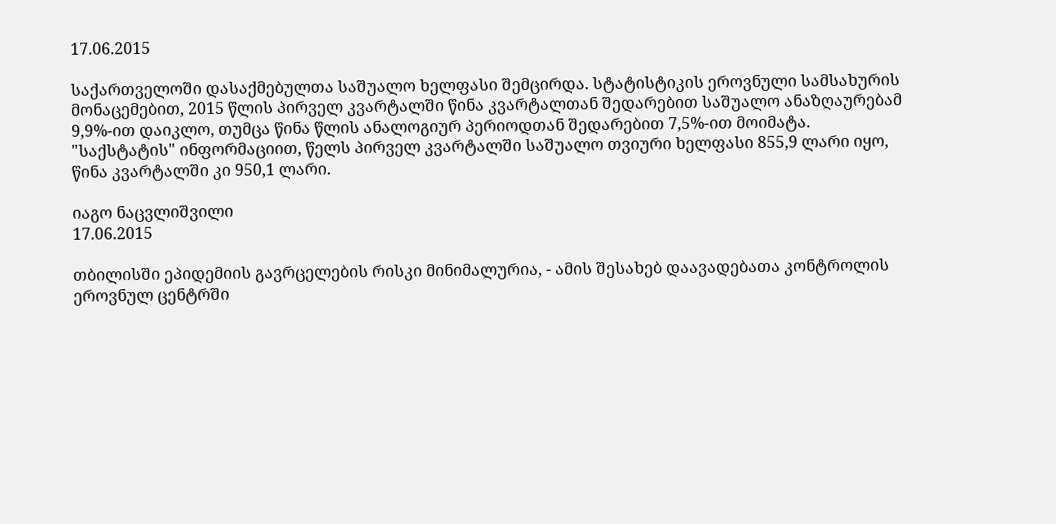17.06.2015

საქართველოში დასაქმებულთა საშუალო ხელფასი შემცირდა. სტატისტიკის ეროვნული სამსახურის მონაცემებით, 2015 წლის პირველ კვარტალში წინა კვარტალთან შედარებით საშუალო ანაზღაურებამ 9,9%-ით დაიკლო, თუმცა წინა წლის ანალოგიურ პერიოდთან შედარებით 7,5%-ით მოიმატა. "საქსტატის" ინფორმაციით, წელს პირველ კვარტალში საშუალო თვიური ხელფასი 855,9 ლარი იყო, წინა კვარტალში კი 950,1 ლარი.

იაგო ნაცვლიშვილი
17.06.2015

თბილისში ეპიდემიის გავრცელების რისკი მინიმალურია, - ამის შესახებ დაავადებათა კონტროლის ეროვნულ ცენტრში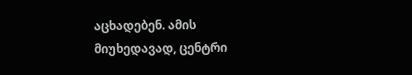აცხადებენ. ამის მიუხედავად, ცენტრი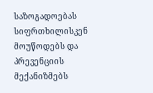საზოგადოებას სიფრთხილისკენ მოუწოდებს და პრევენციის მექანიზმებს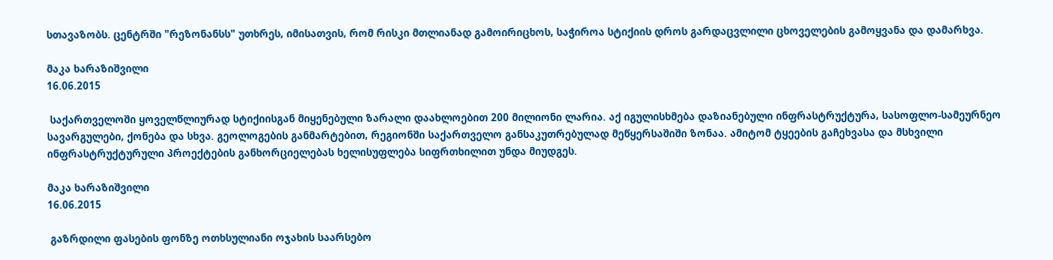სთავაზობს. ცენტრში "რეზონანსს" უთხრეს, იმისათვის, რომ რისკი მთლიანად გამოირიცხოს, საჭიროა სტიქიის დროს გარდაცვლილი ცხოველების გამოყვანა და დამარხვა.

მაკა ხარაზიშვილი
16.06.2015

 საქართველოში ყოველწლიურად სტიქიისგან მიყენებული ზარალი დაახლოებით 200 მილიონი ლარია. აქ იგულისხმება დაზიანებული ინფრასტრუქტურა, სასოფლო-სამეურნეო სავარგულები, ქონება და სხვა. გეოლოგების განმარტებით, რეგიონში საქართველო განსაკუთრებულად მეწყერსაშიში ზონაა. ამიტომ ტყეების გაჩეხვასა და მსხვილი ინფრასტრუქტურული პროექტების განხორციელებას ხელისუფლება სიფრთხილით უნდა მიუდგეს.

მაკა ხარაზიშვილი
16.06.2015

 გაზრდილი ფასების ფონზე ოთხსულიანი ოჯახის საარსებო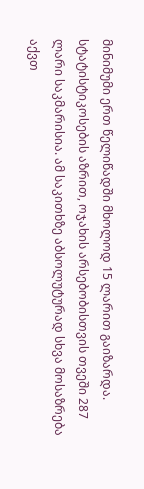მინიმუმი ერთ წელიწადში მხოლოდ 15 ლარით გაიზარდა. სტატისტიკოსების აზრით, ოჯახის არსებობისთვის თვეში 287 ლარი საკმარისია. ამ საკითხზე აბსოლუტურად სხვა მოსაზრება აქვთ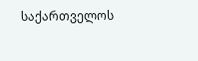საქართველოს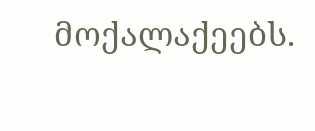მოქალაქეებს.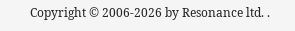Copyright © 2006-2026 by Resonance ltd. .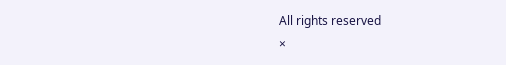All rights reserved
×